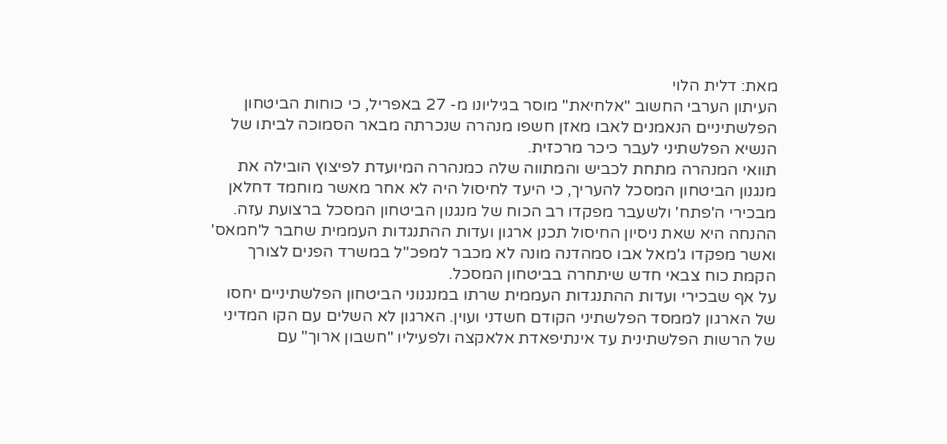מאת: דלית הלוי
העיתון הערבי החשוב "אלחיאת" מוסר בגיליונו מ- 27 באפריל, כי כוחות הביטחון הפלשתיניים הנאמנים לאבו מאזן חשפו מנהרה שנכרתה מבאר הסמוכה לביתו של הנשיא הפלשתיני לעבר כיכר מרכזית.
תוואי המנהרה מתחת לכביש והמתווה שלה כמנהרה המיועדת לפיצוץ הובילה את מנגנון הביטחון המסכל להעריך, כי היעד לחיסול היה לא אחר מאשר מוחמד דחלאן מבכירי ה'פתח' ולשעבר מפקדו רב הכוח של מנגנון הביטחון המסכל ברצועת עזה.
ההנחה היא שאת ניסיון החיסול תכנן ארגון ועדות ההתנגדות העממית שחבר ל'חמאס' ואשר מפקדו ג'מאל אבו סמהדנה מונה לא מכבר למפכ"ל במשרד הפנים לצורך הקמת כוח צבאי חדש שיתחרה בביטחון המסכל.
על אף שבכירי ועדות ההתנגדות העממית שרתו במנגנוני הביטחון הפלשתיניים יחסו של הארגון לממסד הפלשתיני הקודם חשדני ועוין. הארגון לא השלים עם הקו המדיני של הרשות הפלשתינית עד אינתיפאדת אלאקצה ולפעיליו "חשבון ארוך" עם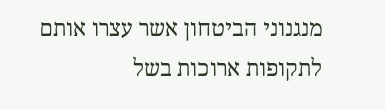מנגנוני הביטחון אשר עצרו אותם לתקופות ארוכות בשל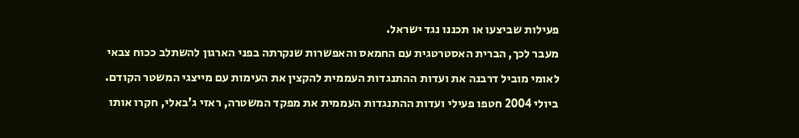פעילות שביצעו או תכננו נגד ישראל.
מעבר לכך, הברית האסטרטגית עם החמאס והאפשרות שנקרתה בפני הארגון להשתלב ככוח צבאי לאומי מוביל דרבנה את ועדות ההתנגדות העממית להקצין את העימות עם מייצגי המשטר הקודם. ביולי 2004 חטפו פעילי ועדות ההתנגדות העממית את מפקד המשטרה, ראזי ג'באלי, חקרו אותו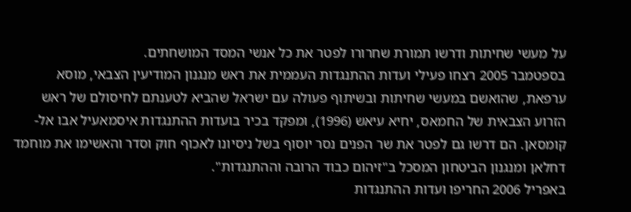על מעשי שחיתות ודרשו תמורת שחרורו לפטר את כל אנשי המסד המושחתים.
בספטמבר 2005 רצחו פעילי ועדות ההתנגדות העממית את ראש מנגנון המודיעין הצבאי, מוסא ערפאת, שהואשם במעשי שחיתות ובשיתוף פעולה עם ישראל שהביא לטענתם לחיסולם של ראש הזרוע הצבאית של החמאס, יחיא עיאש (1996), ומפקד בכיר בועדות ההתנגדות איסמאעיל אבו אל-קומסאן. הם דרשו גם לפטר את שר הפנים נסר יוסוף בשל ניסיונו לאכוף חוק וסדר והאשימו את מוחמד דחלאן ומנגנון הביטחון המסכל ב"זיהום כבוד הרובה וההתנגדות".
באפריל 2006 החריפו ועדות ההתנגדות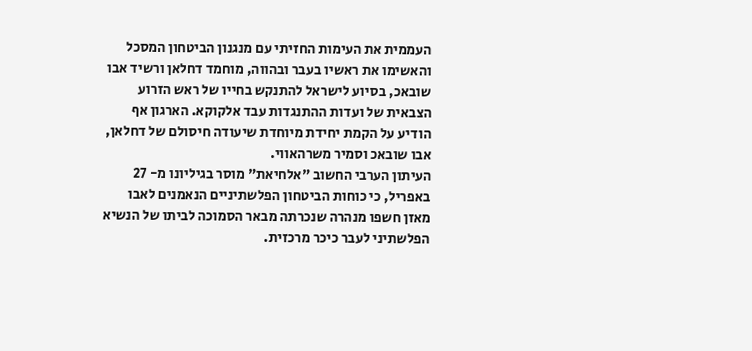העממית את העימות החזיתי עם מנגנון הביטחון המסכל והאשימו את ראשיו בעבר ובהווה, מוחמד דחלאן ורשיד אבו שובאכ, בסיוע לישראל להתנקש בחייו של ראש הזרוע הצבאית של ועדות ההתנגדות עבד אלקוקא. הארגון אף הודיע על הקמת יחידת מיוחדת שיעודה חיסולם של דחלאן, אבו שובאכ וסמיר משרהאווי.
העיתון הערבי החשוב "אלחיאת" מוסר בגיליונו מ- 27 באפריל, כי כוחות הביטחון הפלשתיניים הנאמנים לאבו מאזן חשפו מנהרה שנכרתה מבאר הסמוכה לביתו של הנשיא הפלשתיני לעבר כיכר מרכזית.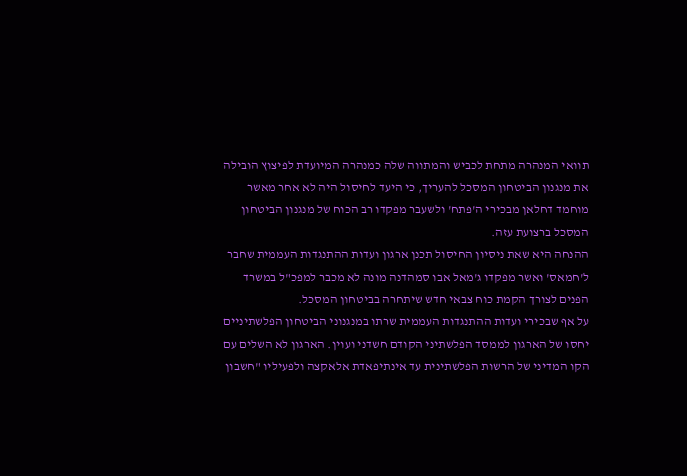תוואי המנהרה מתחת לכביש והמתווה שלה כמנהרה המיועדת לפיצוץ הובילה את מנגנון הביטחון המסכל להעריך, כי היעד לחיסול היה לא אחר מאשר מוחמד דחלאן מבכירי ה'פתח' ולשעבר מפקדו רב הכוח של מנגנון הביטחון המסכל ברצועת עזה.
ההנחה היא שאת ניסיון החיסול תכנן ארגון ועדות ההתנגדות העממית שחבר ל'חמאס' ואשר מפקדו ג'מאל אבו סמהדנה מונה לא מכבר למפכ"ל במשרד הפנים לצורך הקמת כוח צבאי חדש שיתחרה בביטחון המסכל.
על אף שבכירי ועדות ההתנגדות העממית שרתו במנגנוני הביטחון הפלשתיניים יחסו של הארגון לממסד הפלשתיני הקודם חשדני ועוין. הארגון לא השלים עם הקו המדיני של הרשות הפלשתינית עד אינתיפאדת אלאקצה ולפעיליו "חשבון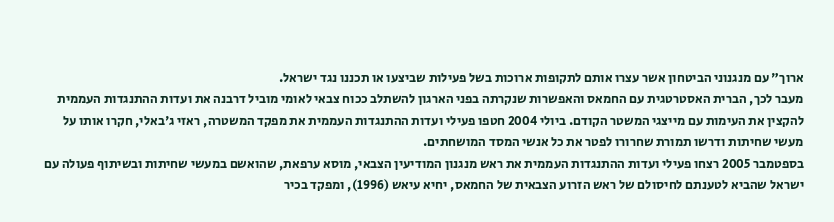ארוך" עם מנגנוני הביטחון אשר עצרו אותם לתקופות ארוכות בשל פעילות שביצעו או תכננו נגד ישראל.
מעבר לכך, הברית האסטרטגית עם החמאס והאפשרות שנקרתה בפני הארגון להשתלב ככוח צבאי לאומי מוביל דרבנה את ועדות ההתנגדות העממית להקצין את העימות עם מייצגי המשטר הקודם. ביולי 2004 חטפו פעילי ועדות ההתנגדות העממית את מפקד המשטרה, ראזי ג'באלי, חקרו אותו על מעשי שחיתות ודרשו תמורת שחרורו לפטר את כל אנשי המסד המושחתים.
בספטמבר 2005 רצחו פעילי ועדות ההתנגדות העממית את ראש מנגנון המודיעין הצבאי, מוסא ערפאת, שהואשם במעשי שחיתות ובשיתוף פעולה עם ישראל שהביא לטענתם לחיסולם של ראש הזרוע הצבאית של החמאס, יחיא עיאש (1996), ומפקד בכיר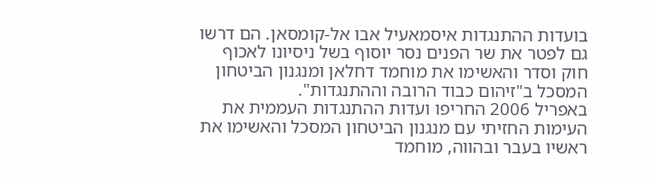בועדות ההתנגדות איסמאעיל אבו אל-קומסאן. הם דרשו גם לפטר את שר הפנים נסר יוסוף בשל ניסיונו לאכוף חוק וסדר והאשימו את מוחמד דחלאן ומנגנון הביטחון המסכל ב"זיהום כבוד הרובה וההתנגדות".
באפריל 2006 החריפו ועדות ההתנגדות העממית את העימות החזיתי עם מנגנון הביטחון המסכל והאשימו את ראשיו בעבר ובהווה, מוחמד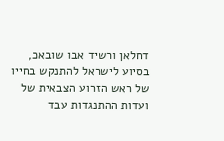דחלאן ורשיד אבו שובאכ, בסיוע לישראל להתנקש בחייו של ראש הזרוע הצבאית של ועדות ההתנגדות עבד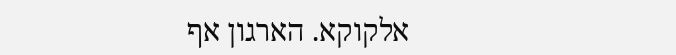אלקוקא. הארגון אף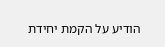הודיע על הקמת יחידת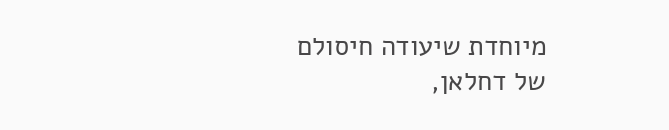מיוחדת שיעודה חיסולם של דחלאן,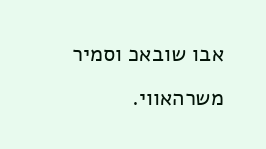אבו שובאכ וסמיר משרהאווי.